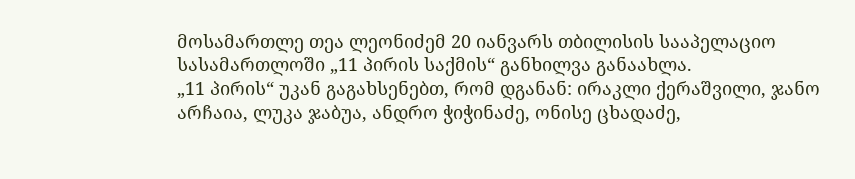მოსამართლე თეა ლეონიძემ 20 იანვარს თბილისის სააპელაციო სასამართლოში „11 პირის საქმის“ განხილვა განაახლა.
„11 პირის“ უკან გაგახსენებთ, რომ დგანან: ირაკლი ქერაშვილი, ჯანო არჩაია, ლუკა ჯაბუა, ანდრო ჭიჭინაძე, ონისე ცხადაძე,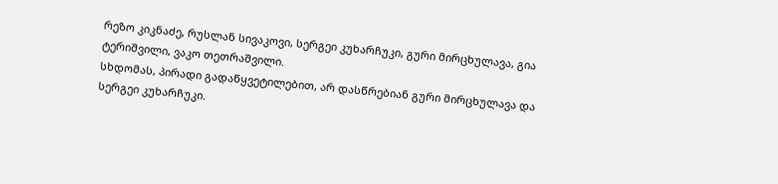რეზო კიკნაძე, რუსლან სივაკოვი, სერგეი კუხარჩუკი, გური მირცხულავა, გია ტერიშვილი, ვაკო თეთრაშვილი.
სხდომას, პირადი გადაწყვეტილებით, არ დასწრებიან გური მირცხულავა და სერგეი კუხარჩუკი.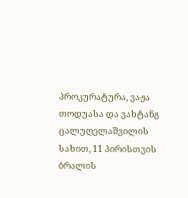პროკურატურა, ვაჟა თოდუასა და ვახტანგ ცალუღელაშვილის სახით, 11 პირისთვის ბრალის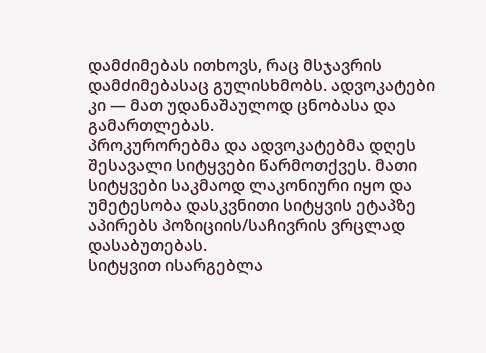დამძიმებას ითხოვს, რაც მსჯავრის დამძიმებასაც გულისხმობს. ადვოკატები კი — მათ უდანაშაულოდ ცნობასა და გამართლებას.
პროკურორებმა და ადვოკატებმა დღეს შესავალი სიტყვები წარმოთქვეს. მათი სიტყვები საკმაოდ ლაკონიური იყო და უმეტესობა დასკვნითი სიტყვის ეტაპზე აპირებს პოზიციის/საჩივრის ვრცლად დასაბუთებას.
სიტყვით ისარგებლა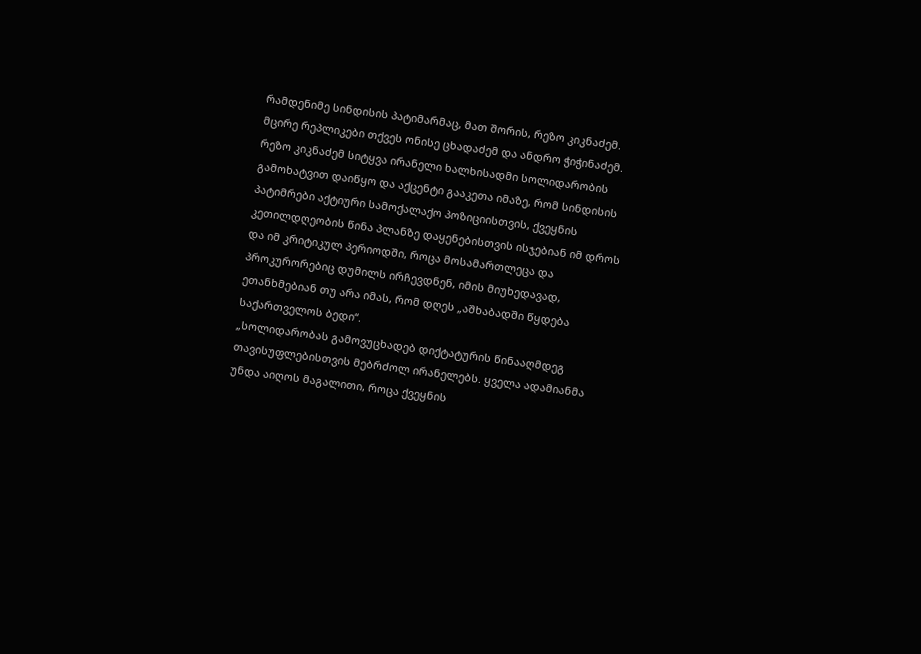რამდენიმე სინდისის პატიმარმაც, მათ შორის, რეზო კიკნაძემ. მცირე რეპლიკები თქვეს ონისე ცხადაძემ და ანდრო ჭიჭინაძემ.
რეზო კიკნაძემ სიტყვა ირანელი ხალხისადმი სოლიდარობის გამოხატვით დაიწყო და აქცენტი გააკეთა იმაზე, რომ სინდისის პატიმრები აქტიური სამოქალაქო პოზიციისთვის, ქვეყნის კეთილდღეობის წინა პლანზე დაყენებისთვის ისჯებიან იმ დროს და იმ კრიტიკულ პერიოდში, როცა მოსამართლეცა და პროკურორებიც დუმილს ირჩევდნენ, იმის მიუხედავად, ეთანხმებიან თუ არა იმას, რომ დღეს „აშხაბადში წყდება საქართველოს ბედი“.
„სოლიდარობას გამოვუცხადებ დიქტატურის წინააღმდეგ თავისუფლებისთვის მებრძოლ ირანელებს. ყველა ადამიანმა უნდა აიღოს მაგალითი, როცა ქვეყნის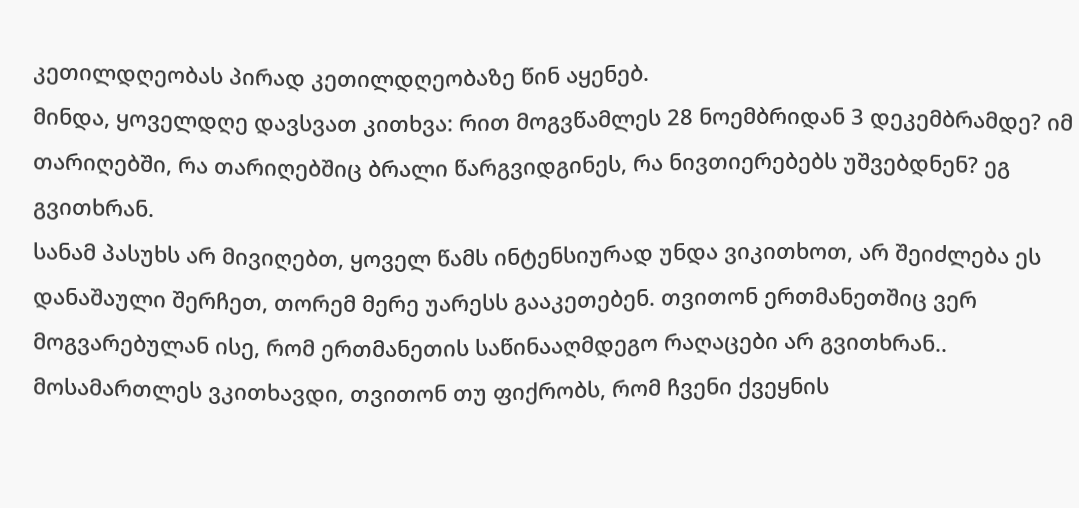კეთილდღეობას პირად კეთილდღეობაზე წინ აყენებ.
მინდა, ყოველდღე დავსვათ კითხვა: რით მოგვწამლეს 28 ნოემბრიდან 3 დეკემბრამდე? იმ თარიღებში, რა თარიღებშიც ბრალი წარგვიდგინეს, რა ნივთიერებებს უშვებდნენ? ეგ გვითხრან.
სანამ პასუხს არ მივიღებთ, ყოველ წამს ინტენსიურად უნდა ვიკითხოთ, არ შეიძლება ეს დანაშაული შერჩეთ, თორემ მერე უარესს გააკეთებენ. თვითონ ერთმანეთშიც ვერ მოგვარებულან ისე, რომ ერთმანეთის საწინააღმდეგო რაღაცები არ გვითხრან..
მოსამართლეს ვკითხავდი, თვითონ თუ ფიქრობს, რომ ჩვენი ქვეყნის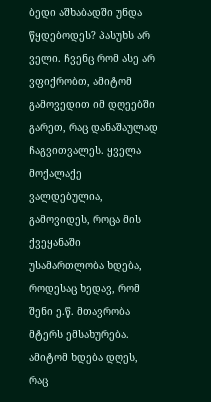ბედი აშხაბადში უნდა წყდებოდეს? პასუხს არ ველი. ჩვენც რომ ასე არ ვფიქრობთ, ამიტომ გამოვედით იმ დღეებში გარეთ, რაც დანაშაულად ჩაგვითვალეს. ყველა მოქალაქე ვალდებულია, გამოვიდეს, როცა მის ქვეყანაში უსამართლობა ხდება, როდესაც ხედავ, რომ შენი ე.წ. მთავრობა მტერს ემსახურება. ამიტომ ხდება დღეს, რაც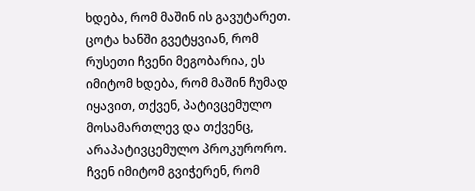ხდება, რომ მაშინ ის გავუტარეთ. ცოტა ხანში გვეტყვიან, რომ რუსეთი ჩვენი მეგობარია, ეს იმიტომ ხდება, რომ მაშინ ჩუმად იყავით, თქვენ, პატივცემულო მოსამართლევ და თქვენც, არაპატივცემულო პროკურორო. ჩვენ იმიტომ გვიჭერენ, რომ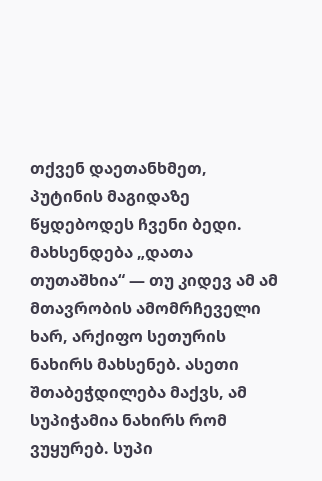თქვენ დაეთანხმეთ, პუტინის მაგიდაზე წყდებოდეს ჩვენი ბედი.
მახსენდება „დათა თუთაშხია“ — თუ კიდევ ამ ამ მთავრობის ამომრჩეველი ხარ, არქიფო სეთურის ნახირს მახსენებ. ასეთი შთაბეჭდილება მაქვს, ამ სუპიჭამია ნახირს რომ ვუყურებ. სუპი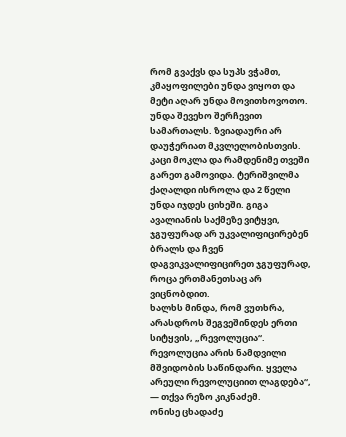რომ გვაქვს და სუპს ვჭამთ, კმაყოფილები უნდა ვიყოთ და მეტი აღარ უნდა მოვითხოვოთო.
უნდა შევეხო შერჩევით სამართალს. ზვიადაური არ დაუჭერიათ მკვლელობისთვის. კაცი მოკლა და რამდენიმე თვეში გარეთ გამოვიდა. ტერიშვილმა ქაღალდი ისროლა და 2 წელი უნდა იჯდეს ციხეში. გიგა ავალიანის საქმეზე ვიტყვი, ჯგუფურად არ უკვალიფიცირებენ ბრალს და ჩვენ დაგვიკვალიფიცირეთ ჯგუფურად, როცა ერთმანეთსაც არ ვიცნობდით.
ხალხს მინდა, რომ ვუთხრა, არასდროს შეგვეშინდეს ერთი სიტყვის, „რევოლუცია“. რევოლუცია არის ნამდვილი მშვიდობის საწინდარი. ყველა არეული რევოლუციით ლაგდება“, — თქვა რეზო კიკნაძემ.
ონისე ცხადაძე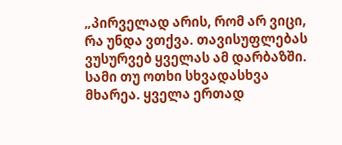„პირველად არის, რომ არ ვიცი, რა უნდა ვთქვა. თავისუფლებას ვუსურვებ ყველას ამ დარბაზში. სამი თუ ოთხი სხვადასხვა მხარეა. ყველა ერთად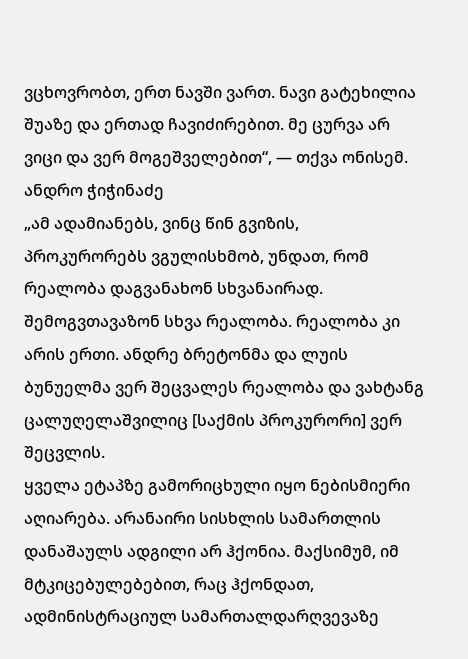ვცხოვრობთ, ერთ ნავში ვართ. ნავი გატეხილია შუაზე და ერთად ჩავიძირებით. მე ცურვა არ ვიცი და ვერ მოგეშველებით“, — თქვა ონისემ.
ანდრო ჭიჭინაძე
„ამ ადამიანებს, ვინც წინ გვიზის, პროკურორებს ვგულისხმობ, უნდათ, რომ რეალობა დაგვანახონ სხვანაირად. შემოგვთავაზონ სხვა რეალობა. რეალობა კი არის ერთი. ანდრე ბრეტონმა და ლუის ბუნუელმა ვერ შეცვალეს რეალობა და ვახტანგ ცალუღელაშვილიც [საქმის პროკურორი] ვერ შეცვლის.
ყველა ეტაპზე გამორიცხული იყო ნებისმიერი აღიარება. არანაირი სისხლის სამართლის დანაშაულს ადგილი არ ჰქონია. მაქსიმუმ, იმ მტკიცებულებებით, რაც ჰქონდათ, ადმინისტრაციულ სამართალდარღვევაზე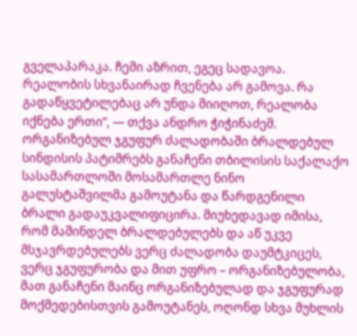გველაპარაკა. ჩემი აზრით, ეგეც სადავოა.
რეალობის სხვანაირად ჩვენება არ გამოვა. რა გადაწყვეტილებაც არ უნდა მიიღოთ, რეალობა იქნება ერთი“, — თქვა ანდრო ჭიჭინაძემ.
ორგანიზებულ ჯგუფურ ძალადობაში ბრალდებულ სინდისის პატიმრებს განაჩენი თბილისის საქალაქო სასამართლოში მოსამართლე ნინო გალუსტაშვილმა გამოუტანა და წარდგენილი ბრალი გადაუკვალიფიცირა. მიუხედავად იმისა, რომ მაშინდელ ბრალდებულებს და აწ უკვე მსჯავრდებულებს ვერც ძალადობა დაუმტკიცეს, ვერც ჯგუფურობა და მით უფრო – ორგანიზებულობა, მათ განაჩენი მაინც ორგანიზებულად და ჯგუფურად მოქმედებისთვის გამოუტანეს, ოღონდ სხვა მუხლის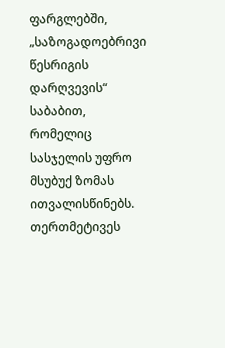ფარგლებში, „საზოგადოებრივი წესრიგის დარღვევის“ საბაბით, რომელიც სასჯელის უფრო მსუბუქ ზომას ითვალისწინებს. თერთმეტივეს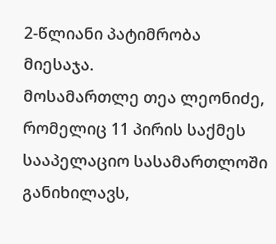2-წლიანი პატიმრობა მიესაჯა.
მოსამართლე თეა ლეონიძე, რომელიც 11 პირის საქმეს სააპელაციო სასამართლოში განიხილავს,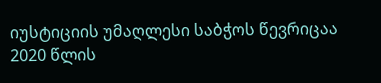იუსტიციის უმაღლესი საბჭოს წევრიცაა 2020 წლის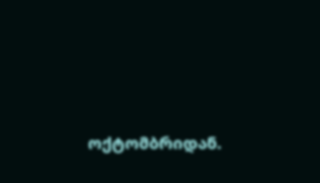ოქტომბრიდან.